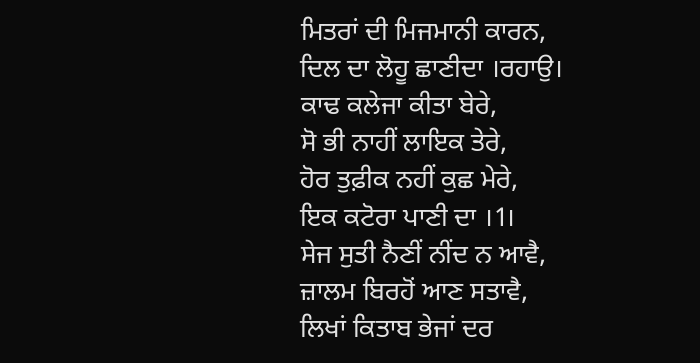ਮਿਤਰਾਂ ਦੀ ਮਿਜਮਾਨੀ ਕਾਰਨ,
ਦਿਲ ਦਾ ਲੋਹੂ ਛਾਣੀਦਾ ।ਰਹਾਉ।
ਕਾਢ ਕਲੇਜਾ ਕੀਤਾ ਬੇਰੇ,
ਸੋ ਭੀ ਨਾਹੀਂ ਲਾਇਕ ਤੇਰੇ,
ਹੋਰ ਤੁਫ਼ੀਕ ਨਹੀਂ ਕੁਛ ਮੇਰੇ,
ਇਕ ਕਟੋਰਾ ਪਾਣੀ ਦਾ ।1।
ਸੇਜ ਸੁਤੀ ਨੈਣੀਂ ਨੀਂਦ ਨ ਆਵੈ,
ਜ਼ਾਲਮ ਬਿਰਹੋਂ ਆਣ ਸਤਾਵੈ,
ਲਿਖਾਂ ਕਿਤਾਬ ਭੇਜਾਂ ਦਰ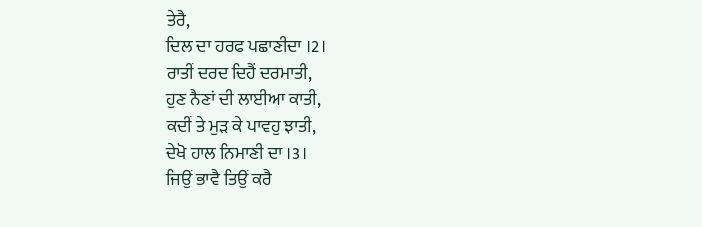ਤੇਰੈ,
ਦਿਲ ਦਾ ਹਰਫ ਪਛਾਣੀਦਾ ।2।
ਰਾਤੀਂ ਦਰਦ ਦਿਹੈਂ ਦਰਮਾਤੀ,
ਹੁਣ ਨੈਣਾਂ ਦੀ ਲਾਈਆ ਕਾਤੀ,
ਕਦੀਂ ਤੇ ਮੁੜ ਕੇ ਪਾਵਹੁ ਝਾਤੀ,
ਦੇਖੋ ਹਾਲ ਨਿਮਾਣੀ ਦਾ ।3।
ਜਿਉਂ ਭਾਵੈ ਤਿਉਂ ਕਰੈ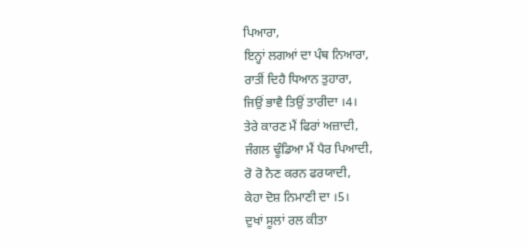ਪਿਆਰਾ,
ਇਨ੍ਹਾਂ ਲਗਆਂ ਦਾ ਪੰਥ ਨਿਆਰਾ,
ਰਾਤੀਂ ਦਿਹੈ ਧਿਆਨ ਤੁਹਾਰਾ,
ਜਿਉਂ ਭਾਵੈ ਤਿਉਂ ਤਾਰੀਦਾ ।4।
ਤੇਰੇ ਕਾਰਣ ਮੈਂ ਫਿਰਾਂ ਅਜ਼ਾਦੀ,
ਜੰਗਲ ਢੂੰਡਿਆ ਮੈਂ ਪੈਰ ਪਿਆਦੀ,
ਰੋ ਰੋ ਨੈਣ ਕਰਨ ਫਰਯਾਦੀ,
ਕੇਹਾ ਦੋਸ਼ ਨਿਮਾਣੀ ਦਾ ।5।
ਦੁਖਾਂ ਸੂਲਾਂ ਰਲ ਕੀਤਾ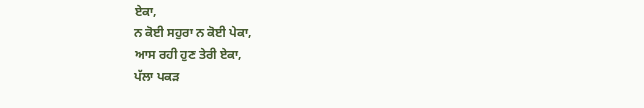ਏਕਾ,
ਨ ਕੋਈ ਸਹੁਰਾ ਨ ਕੋਈ ਪੇਕਾ,
ਆਸ ਰਹੀ ਹੁਣ ਤੇਰੀ ਏਕਾ,
ਪੱਲਾ ਪਕੜ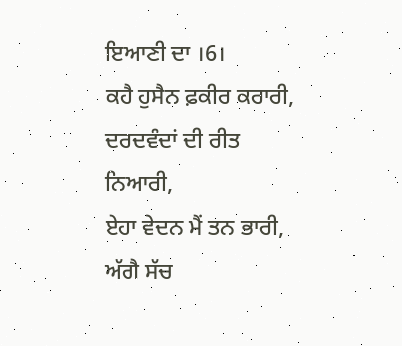ਇਆਣੀ ਦਾ ।6।
ਕਹੈ ਹੁਸੈਨ ਫ਼ਕੀਰ ਕਰਾਰੀ,
ਦਰਦਵੰਦਾਂ ਦੀ ਰੀਤ ਨਿਆਰੀ,
ਏਹਾ ਵੇਦਨ ਮੈਂ ਤਨ ਭਾਰੀ,
ਅੱਗੈ ਸੱਚ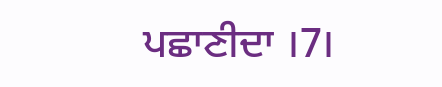ਪਛਾਣੀਦਾ ।7।